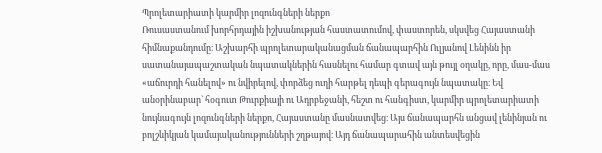Պրոլետարիատի կարմիր լոզունգների ներքո
Ռուսաստանում խորհրդային իշխանության հաստատումով, փաստորեն, սկսվեց Հայաստանի հիմնաքանդումը։ Աշխարհի պրոլետարականացման ճանապարհին Ուլյանով Լենինն իր սատանայապաշտական նպատակներին հասնելու համար գտավ այն թույլ օղակը, որը, մաս-մաս «աճուրդի հանելով» ու նվիրելով, փորձեց ուղի հարթել դեպի գերագույն նպատակը։ Եվ անօրինաբար` հօգուտ Թուրքիայի ու Ադրբեջանի, հեշտ ու հանգիստ, կարմիր պրոլետարիատի նույնագույն լոզունգների ներքո, Հայաստանը մասնատվեց։ Այս ճանապարհն անցավ լենինյան ու բոլշևիկյան կամայականությունների շղթայով։ Այդ ճանապարահին անտեսվեցին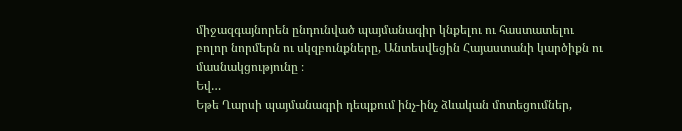միջազգայնորեն ընդունված պայմանագիր կնքելու ու հաստատելու բոլոր նորմերն ու սկզբունքները, Անտեսվեցին Հայաստանի կարծիքն ու մասնակցությունը ։
Եվ…
Եթե Ղարսի պայմանագրի դեպքում ինչ-ինչ ձևական մոտեցումներ,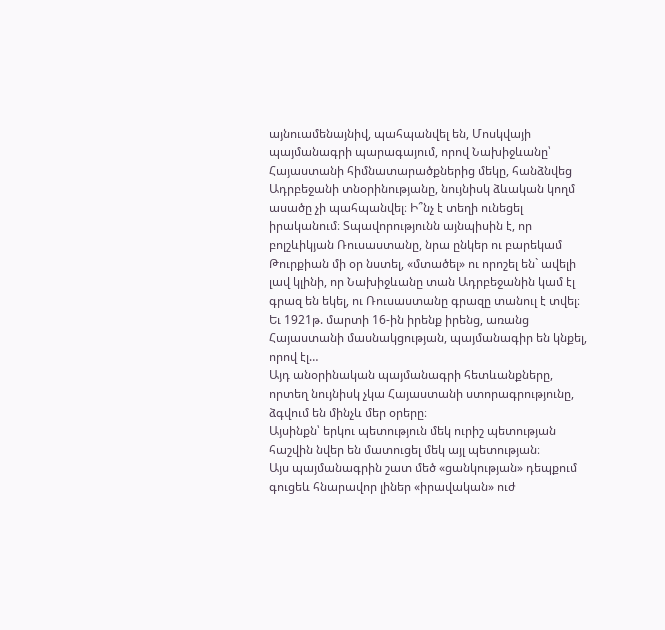այնուամենայնիվ, պահպանվել են, Մոսկվայի պայմանագրի պարագայում, որով Նախիջևանը՝ Հայաստանի հիմնատարածքներից մեկը, հանձնվեց Ադրբեջանի տնօրինությանը, նույնիսկ ձևական կողմ ասածը չի պահպանվել։ Ի՞նչ է տեղի ունեցել իրականում։ Տպավորությունն այնպիսին է, որ բոլշևիկյան Ռուսաստանը, նրա ընկեր ու բարեկամ Թուրքիան մի օր նստել, «մտածել» ու որոշել են` ավելի լավ կլինի, որ Նախիջևանը տան Ադրբեջանին կամ էլ գրազ են եկել, ու Ռուսաստանը գրազը տանուլ է տվել։ Եւ 1921թ. մարտի 16-ին իրենք իրենց, առանց Հայաստանի մասնակցության, պայմանագիր են կնքել, որով էլ…
Այդ անօրինական պայմանագրի հետևանքները, որտեղ նույնիսկ չկա Հայաստանի ստորագրությունը, ձգվում են մինչև մեր օրերը։
Այսինքն՝ երկու պետություն մեկ ուրիշ պետության հաշվին նվեր են մատուցել մեկ այլ պետության։
Այս պայմանագրին շատ մեծ «ցանկության» դեպքում գուցեև հնարավոր լիներ «իրավական» ուժ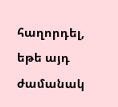հաղորդել, եթե այդ ժամանակ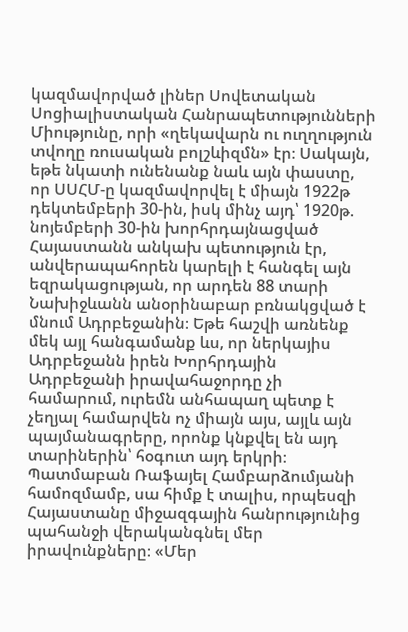կազմավորված լիներ Սովետական Սոցիալիստական Հանրապետությունների Միությունը, որի «ղեկավարն ու ուղղություն տվողը ռուսական բոլշևիզմն» էր։ Սակայն, եթե նկատի ունենանք նաև այն փաստը, որ ՍՍՀՄ-ը կազմավորվել է միայն 1922թ դեկտեմբերի 30-ին, իսկ մինչ այդ՝ 1920թ. նոյեմբերի 30-ին խորհրդայնացված Հայաստանն անկախ պետություն էր, անվերապահորեն կարելի է հանգել այն եզրակացության, որ արդեն 88 տարի Նախիջևանն անօրինաբար բռնակցված է մնում Ադրբեջանին։ Եթե հաշվի առնենք մեկ այլ հանգամանք ևս, որ ներկայիս Ադրբեջանն իրեն Խորհրդային Ադրբեջանի իրավահաջորդը չի համարում, ուրեմն անհապաղ պետք է չեղյալ համարվեն ոչ միայն այս, այլև այն պայմանագրերը, որոնք կնքվել են այդ տարիներին՝ հօգուտ այդ երկրի։
Պատմաբան Ռաֆայել Համբարձումյանի համոզմամբ, սա հիմք է տալիս, որպեսզի Հայաստանը միջազգային հանրությունից պահանջի վերականգնել մեր իրավունքները։ «Մեր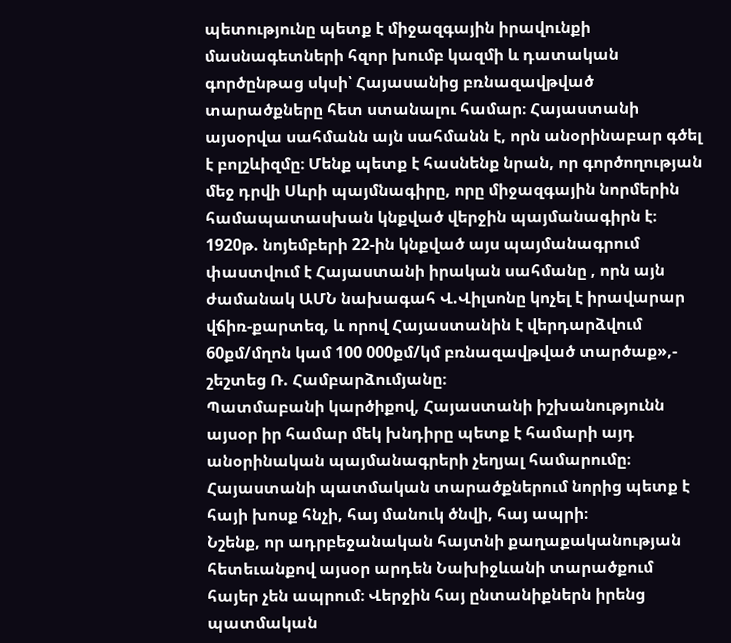պետությունը պետք է միջազգային իրավունքի մասնագետների հզոր խումբ կազմի և դատական գործընթաց սկսի՝ Հայասանից բռնազավթված տարածքները հետ ստանալու համար։ Հայաստանի այսօրվա սահմանն այն սահմանն է, որն անօրինաբար գծել է բոլշևիզմը։ Մենք պետք է հասնենք նրան, որ գործողության մեջ դրվի Սևրի պայմնագիրը, որը միջազգային նորմերին համապատասխան կնքված վերջին պայմանագիրն է։ 1920թ. նոյեմբերի 22-ին կնքված այս պայմանագրում փաստվում է Հայաստանի իրական սահմանը , որն այն ժամանակ ԱՄՆ նախագահ Վ.Վիլսոնը կոչել է իրավարար վճիռ-քարտեզ, և որով Հայաստանին է վերդարձվում 60քմ/մղոն կամ 100 000քմ/կմ բռնազավթված տարծաք»,- շեշտեց Ռ. Համբարձումյանը։
Պատմաբանի կարծիքով, Հայաստանի իշխանությունն այսօր իր համար մեկ խնդիրը պետք է համարի այդ անօրինական պայմանագրերի չեղյալ համարումը։ Հայաստանի պատմական տարածքներում նորից պետք է հայի խոսք հնչի, հայ մանուկ ծնվի, հայ ապրի։
Նշենք, որ ադրբեջանական հայտնի քաղաքականության հետեւանքով այսօր արդեն Նախիջևանի տարածքում հայեր չեն ապրում։ Վերջին հայ ընտանիքներն իրենց պատմական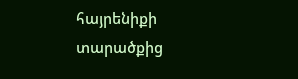հայրենիքի տարածքից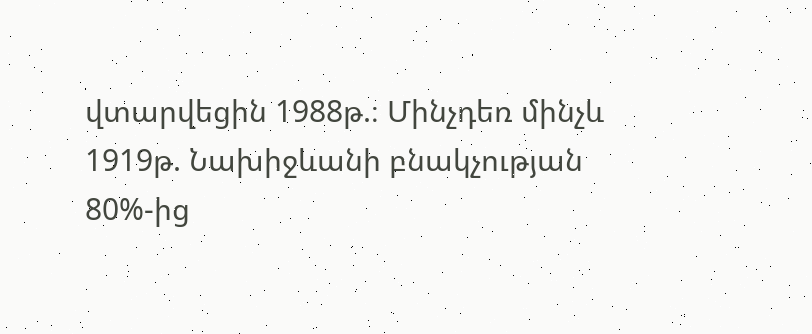վտարվեցին 1988թ.։ Մինչդեռ մինչև 1919թ. Նախիջևանի բնակչության 80%-ից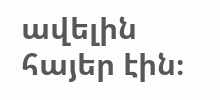ավելին հայեր էին։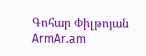Գոհար Փիլթոյան
ArmAr.am